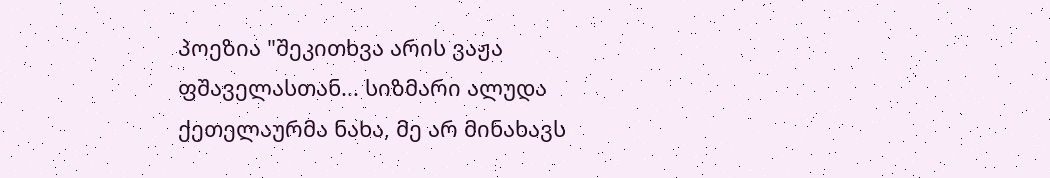პოეზია "შეკითხვა არის ვაჟა ფშაველასთან... სიზმარი ალუდა ქეთელაურმა ნახა, მე არ მინახავს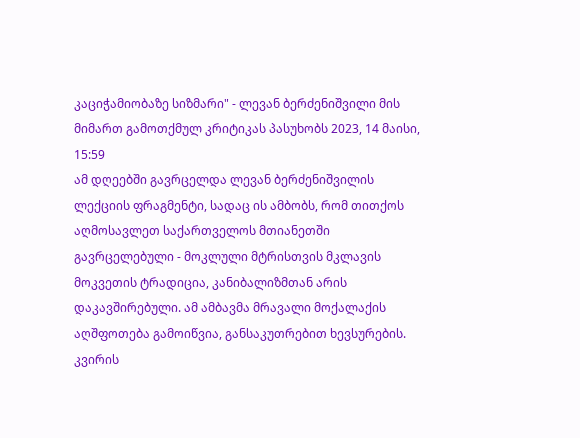კაციჭამიობაზე სიზმარი" - ლევან ბერძენიშვილი მის მიმართ გამოთქმულ კრიტიკას პასუხობს 2023, 14 მაისი, 15:59
ამ დღეებში გავრცელდა ლევან ბერძენიშვილის ლექციის ფრაგმენტი, სადაც ის ამბობს, რომ თითქოს აღმოსავლეთ საქართველოს მთიანეთში გავრცელებული - მოკლული მტრისთვის მკლავის მოკვეთის ტრადიცია, კანიბალიზმთან არის დაკავშირებული. ამ ამბავმა მრავალი მოქალაქის აღშფოთება გამოიწვია, განსაკუთრებით ხევსურების.
კვირის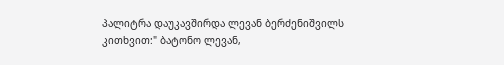პალიტრა დაუკავშირდა ლევან ბერძენიშვილს კითხვით:" ბატონო ლევან,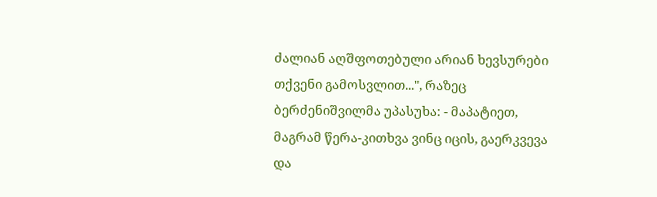ძალიან აღშფოთებული არიან ხევსურები თქვენი გამოსვლით...", რაზეც ბერძენიშვილმა უპასუხა: - მაპატიეთ, მაგრამ წერა-კითხვა ვინც იცის, გაერკვევა და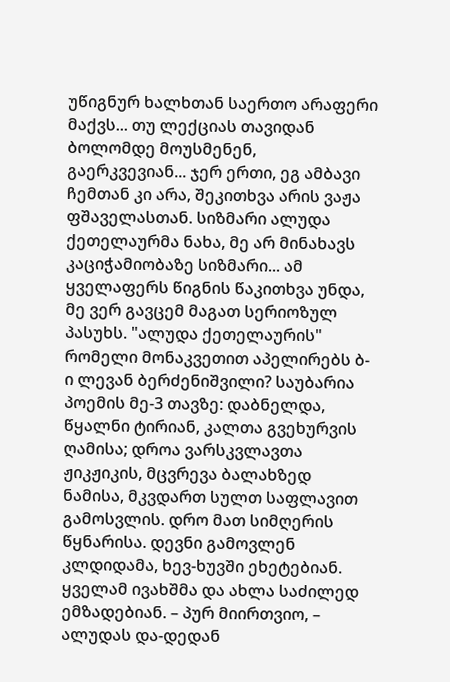უწიგნურ ხალხთან საერთო არაფერი მაქვს... თუ ლექციას თავიდან ბოლომდე მოუსმენენ, გაერკვევიან... ჯერ ერთი, ეგ ამბავი ჩემთან კი არა, შეკითხვა არის ვაჟა ფშაველასთან. სიზმარი ალუდა ქეთელაურმა ნახა, მე არ მინახავს კაციჭამიობაზე სიზმარი... ამ ყველაფერს წიგნის წაკითხვა უნდა, მე ვერ გავცემ მაგათ სერიოზულ პასუხს. "ალუდა ქეთელაურის" რომელი მონაკვეთით აპელირებს ბ-ი ლევან ბერძენიშვილი? საუბარია პოემის მე-3 თავზე: დაბნელდა, წყალნი ტირიან, კალთა გვეხურვის ღამისა; დროა ვარსკვლავთა ჟიკჟიკის, მცვრევა ბალახზედ ნამისა, მკვდართ სულთ საფლავით გამოსვლის. დრო მათ სიმღერის წყნარისა. დევნი გამოვლენ კლდიდამა, ხევ-ხუვში ეხეტებიან. ყველამ ივახშმა და ახლა საძილედ ემზადებიან. – პურ მიირთვიო, – ალუდას და-დედან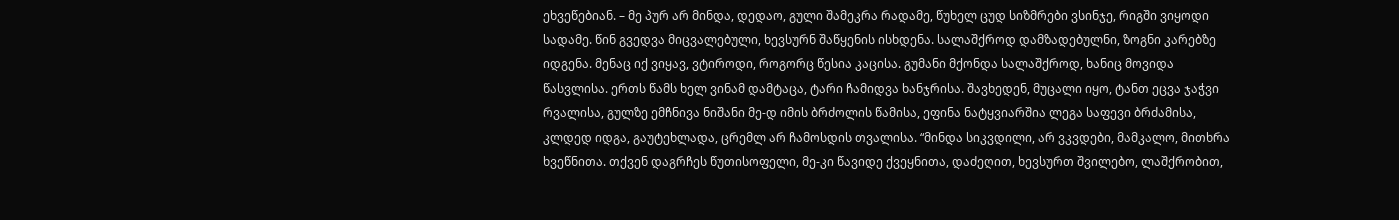ეხვეწებიან. – მე პურ არ მინდა, დედაო, გული შამეკრა რადამე, წუხელ ცუდ სიზმრები ვსინჯე, რიგში ვიყოდი სადამე. წინ გვედვა მიცვალებული, ხევსურნ შაწყენის ისხდენა. სალაშქროდ დამზადებულნი, ზოგნი კარებზე იდგენა. მენაც იქ ვიყავ, ვტიროდი, როგორც წესია კაცისა. გუმანი მქონდა სალაშქროდ, ხანიც მოვიდა წასვლისა. ერთს წამს ხელ ვინამ დამტაცა, ტარი ჩამიდვა ხანჯრისა. შავხედენ, მუცალი იყო, ტანთ ეცვა ჯაჭვი რვალისა, გულზე ემჩნივა ნიშანი მე-დ იმის ბრძოლის წამისა, ეფინა ნატყვიარშია ლეგა საფევი ბრძამისა, კლდედ იდგა, გაუტეხლადა, ცრემლ არ ჩამოსდის თვალისა. “მინდა სიკვდილი, არ ვკვდები, მამკალო, მითხრა ხვეწნითა. თქვენ დაგრჩეს წუთისოფელი, მე-კი წავიდე ქვეყნითა, დაძეღით, ხევსურთ შვილებო, ლაშქრობით,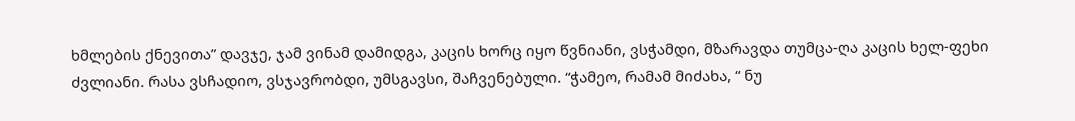ხმლების ქნევითა” დავჯე, ჯამ ვინამ დამიდგა, კაცის ხორც იყო წვნიანი, ვსჭამდი, მზარავდა თუმცა-ღა კაცის ხელ-ფეხი ძვლიანი. რასა ვსჩადიო, ვსჯავრობდი, უმსგავსი, შაჩვენებული. “ჭამეო, რამამ მიძახა, “ ნუ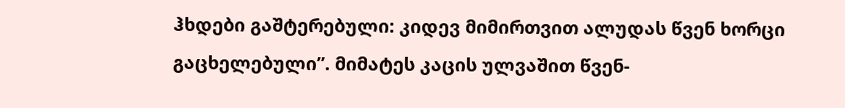ჰხდები გაშტერებული: კიდევ მიმირთვით ალუდას წვენ ხორცი გაცხელებული”. მიმატეს კაცის ულვაშით წვენ-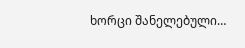ხორცი შანელებული…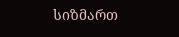სიზმართ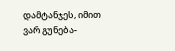დამტანჯეს, იმით ვარ გუნება-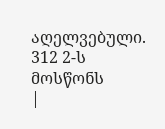აღელვებული. 312 2-ს მოსწონს
|